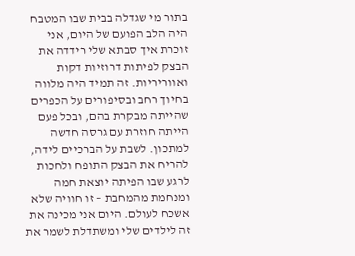בתור מי שגדלה בבית שבו המטבח היה הלב הפועם של היום, אני זוכרת איך סבתא שלי רידדה את הבצק לפיתות דרוזיות דקות ואווריריות. זה תמיד היה מלווה בחיוך רחב ובסיפורים על הכפרים שהייתה מבקרת בהם, ובכל פעם הייתה חוזרת עם גרסה חדשה למתכון. לשבת על הברכיים לידה, להריח את הבצק התופח ולחכות לרגע שבו הפיתה יוצאת חמה ומנחמת מהמחבת – זו חוויה שלא אשכח לעולם. היום אני מכינה את זה לילדים שלי ומשתדלת לשמר את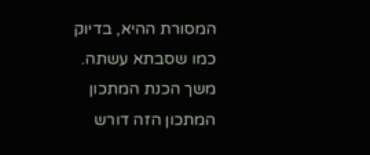המסורת ההיא, בדיוק כמו שסבתא עשתה.
משך הכנת המתכון
המתכון הזה דורש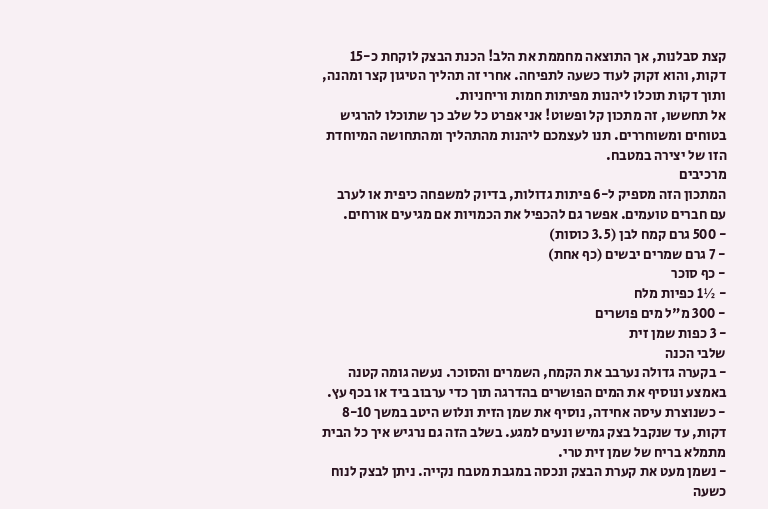קצת סבלנות, אך התוצאה מחממת את הלב! הכנת הבצק לוקחת כ-15 דקות, והוא זקוק לעוד כשעה לתפיחה. אחרי זה תהליך הטיגון קצר ומהנה, ותוך דקות תוכלו ליהנות מפיתות חמות וריחניות.
אל תחששו, זה מתכון קל ופשוט! אני אפרט כל שלב כך שתוכלו להרגיש בטוחים ומשוחררים. תנו לעצמכם ליהנות מהתהליך ומהתחושה המיוחדת הזו של יצירה במטבח.
מרכיבים
המתכון הזה מספיק ל-6 פיתות גדולות, בדיוק למשפחה כיפית או לערב עם חברים טועמים. אפשר גם להכפיל את הכמויות אם מגיעים אורחים.
- 500 גרם קמח לבן (3.5 כוסות)
- 7 גרם שמרים יבשים (כף אחת)
- כף סוכר
- ½1 כפיות מלח
- 300 מ"ל מים פושרים
- 3 כפות שמן זית
שלבי הכנה
- בקערה גדולה נערבב את הקמח, השמרים והסוכר. נעשה גומה קטנה באמצע ונוסיף את המים הפושרים בהדרגה תוך כדי ערבוב ביד או בכף עץ.
- כשנוצרת עיסה אחידה, נוסיף את שמן הזית ונלוש היטב במשך 8-10 דקות, עד שנקבל בצק גמיש ונעים למגע. בשלב הזה גם נרגיש איך כל הבית מתמלא בריח של שמן זית טרי.
- נשמן מעט את קערת הבצק ונכסה במגבת מטבח נקייה. ניתן לבצק לנוח כשעה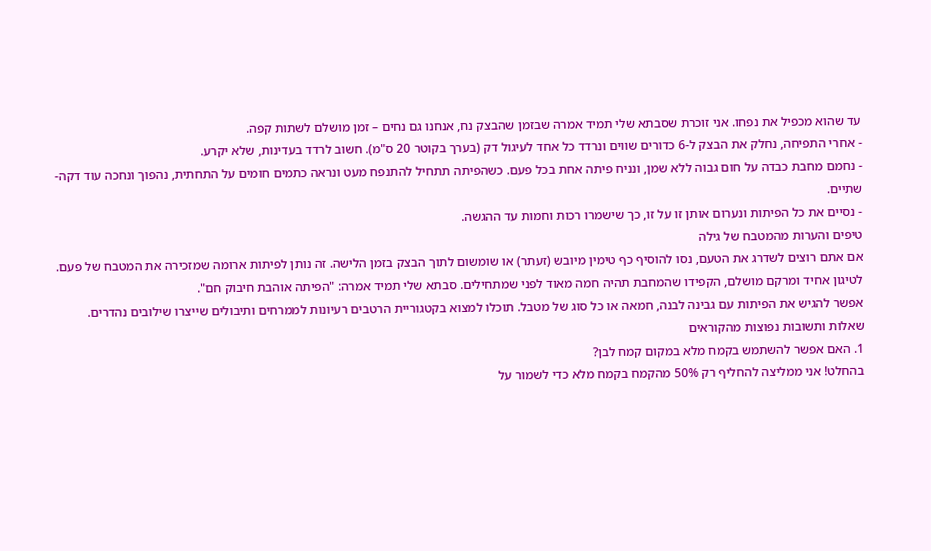עד שהוא מכפיל את נפחו. אני זוכרת שסבתא שלי תמיד אמרה שבזמן שהבצק נח, אנחנו גם נחים – זמן מושלם לשתות קפה.
- אחרי התפיחה, נחלק את הבצק ל-6 כדורים שווים ונרדד כל אחד לעיגול דק (בערך בקוטר 20 ס"מ). חשוב לרדד בעדינות, שלא יקרע.
- נחמם מחבת כבדה על חום גבוה ללא שמן, ונניח פיתה אחת בכל פעם. כשהפיתה תתחיל להתנפח מעט ונראה כתמים חומים על התחתית, נהפוך ונחכה עוד דקה-שתיים.
- נסיים את כל הפיתות ונערום אותן זו על זו, כך שישמרו רכות וחמות עד ההגשה.
טיפים והערות מהמטבח של גילה
אם אתם רוצים לשדרג את הטעם, נסו להוסיף כף טימין מיובש (זעתר) או שומשום לתוך הבצק בזמן הלישה. זה נותן לפיתות ארומה שמזכירה את המטבח של פעם.
לטיגון אחיד ומרקם מושלם, הקפידו שהמחבת תהיה חמה מאוד לפני שמתחילים. סבתא שלי תמיד אמרה: "הפיתה אוהבת חיבוק חם".
אפשר להגיש את הפיתות עם גבינה לבנה, חמאה או כל סוג של מטבל. תוכלו למצוא בקטגוריית הרטבים רעיונות לממרחים ותיבולים שייצרו שילובים נהדרים.
שאלות ותשובות נפוצות מהקוראים
1. האם אפשר להשתמש בקמח מלא במקום קמח לבן?
בהחלט! אני ממליצה להחליף רק 50% מהקמח בקמח מלא כדי לשמור על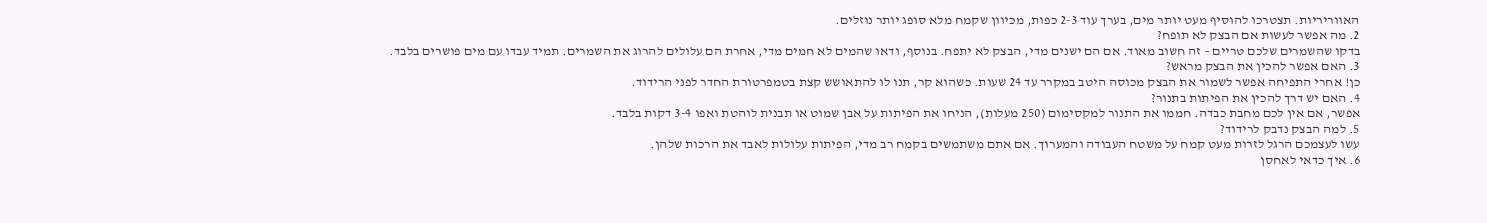האווריריות. תצטרכו להוסיף מעט יותר מים, בערך עוד 2-3 כפות, מכיוון שקמח מלא סופג יותר נוזלים.
2. מה אפשר לעשות אם הבצק לא תופח?
בדקו שהשמרים שלכם טריים – זה חשוב מאוד. אם הם ישנים מדי, הבצק לא יתפח. בנוסף, ודאו שהמים לא חמים מדי, אחרת הם עלולים להרוג את השמרים. תמיד עבדו עם מים פושרים בלבד.
3. האם אפשר להכין את הבצק מראש?
כן! אחרי התפיחה אפשר לשמור את הבצק מכוסה היטב במקרר עד 24 שעות. כשהוא קר, תנו לו להתאושש קצת בטמפרטורת החדר לפני הרידוד.
4. האם יש דרך להכין את הפיתות בתנור?
אפשר, אם אין לכם מחבת כבדה. חממו את התנור למקסימום (250 מעלות), הניחו את הפיתות על אבן שמוט או תבנית לוהטת ואפו 3-4 דקות בלבד.
5. למה הבצק נדבק לרידוד?
עשו לעצמכם הרגל לזרות מעט קמח על משטח העבודה והמערוך. אם אתם משתמשים בקמח רב מדי, הפיתות עלולות לאבד את הרכות שלהן.
6. איך כדאי לאחסן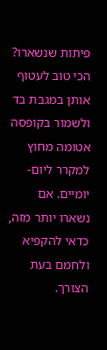פיתות שנשארו?
הכי טוב לעטוף אותן במגבת בד ולשמור בקופסה אטומה מחוץ למקרר ליום-יומיים. אם נשארו יותר מזה, כדאי להקפיא ולחמם בעת הצורך.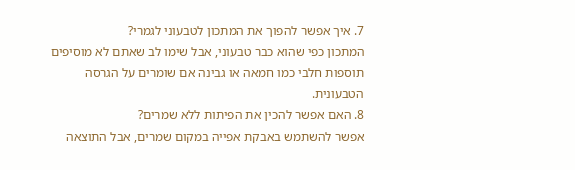7. איך אפשר להפוך את המתכון לטבעוני לגמרי?
המתכון כפי שהוא כבר טבעוני, אבל שימו לב שאתם לא מוסיפים תוספות חלבי כמו חמאה או גבינה אם שומרים על הגרסה הטבעונית.
8. האם אפשר להכין את הפיתות ללא שמרים?
אפשר להשתמש באבקת אפייה במקום שמרים, אבל התוצאה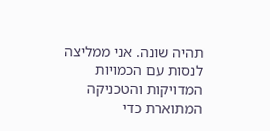תהיה שונה. אני ממליצה לנסות עם הכמויות המדויקות והטכניקה המתוארת כדי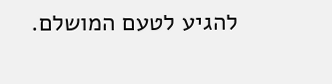להגיע לטעם המושלם.